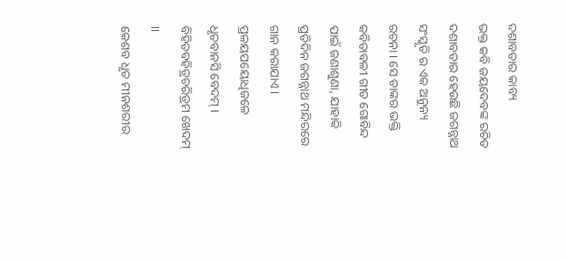ଦଶାବତାର କାବ୍ୟ
ଭକ୍ତ କବି ଜୟଦେବଙ୍କ ରଚିତ ଦଶାବତାର ହେଉଛି ଜଗନ୍ନାଥ ସଂସ୍କୃତି ର ଏକ ଅନୁନ୍ୟ ରଚନା । ସେ ତାଙ୍କର ଭକ୍ତି କବିତାବଳୀ ଗୀତ ଗୋବିନ୍ଦ ପାଇଁ ଜଣାଶୁଣା, ଯାହାକି ପ୍ରତିଦିନ ଜଗନ୍ନାଥ ମନ୍ଦିରରେ ଗାନ କରାଯାଏ ।
ପ୍ରଳୟପୟୋଧିଜଳେ ଧୃତବାନସି ବେଦମ୍ । ବିହିତବହିତ୍ରଚରିତ୍ରମ ଖେଦମ୍ ।।
କେଶବ ଧୃତ ମୀନଶରୀର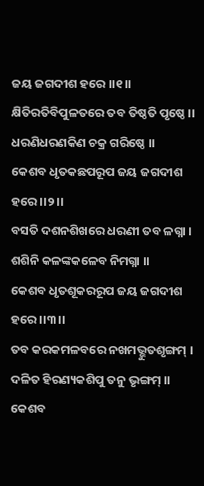ଜୟ ଜଗଦୀଶ ହରେ ।।୧।।
କ୍ଷିତିରତିବିପୁଳତରେ ତବ ତିଷ୍ଠତି ପୃଷ୍ଠେ ।। ଧରଣିଧରଣକିଣ ଚକ୍ର ଗରିଷ୍ଠେ ।।
କେଶବ ଧୃତକଛପରୂପ ଜୟ ଜଗଦୀଶ ହରେ ।।୨।।
ବସତି ଦଶନଶିଖରେ ଧରଣୀ ତବ ଳଗ୍ନା । ଶଶିନି କଳଙ୍କକଳେବ ନିମଗ୍ନା ।।
କେଶବ ଧୃତଶୂକରରୂପ ଜୟ ଜଗଦୀଶ ହରେ ।।୩।।
ତବ କରକମଳବରେ ନଖମଭ୍ଭୁତଶୃଙ୍ଗମ୍ । ଦଳିତ ହିରଣ୍ୟକଶିପୁ ତନୁ ଭୃଙ୍ଗମ୍ ।।
କେଶବ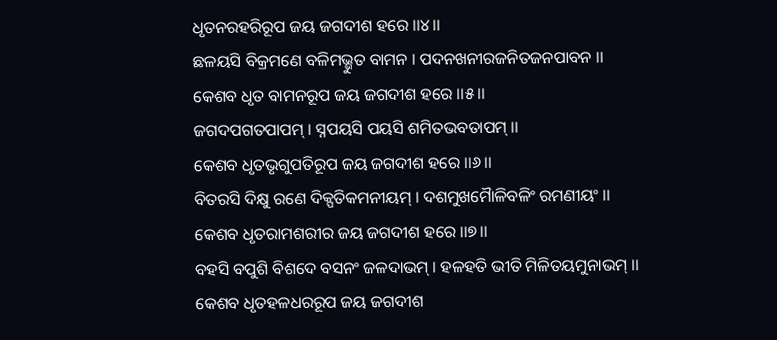ଧୃତନରହରିରୂପ ଜୟ ଜଗଦୀଶ ହରେ ।।୪।।
ଛଳୟସି ବିକ୍ରମଣେ ବଳିମଭ୍ଭୁତ ବାମନ । ପଦନଖନୀରଜନିତଜନପାବନ ।।
କେଶବ ଧୃତ ବାମନରୂପ ଜୟ ଜଗଦୀଶ ହରେ ।।୫।।
ଜଗଦପଗତପାପମ୍ । ସ୍ନପୟସି ପୟସି ଶମିତଭବତାପମ୍ ।।
କେଶବ ଧୃତଭୃଗୁପତିରୂପ ଜୟ ଜଗଦୀଶ ହରେ ।।୬।।
ବିତରସି ଦିକ୍ଷୁ ରଣେ ଦିକ୍ପତିକମନୀୟମ୍ । ଦଶମୁଖମୈାଳିବଳିଂ ରମଣୀୟଂ ।।
କେଶବ ଧୃତରାମଶରୀର ଜୟ ଜଗଦୀଶ ହରେ ।।୭।।
ବହସି ବପୁଶି ବିଶଦେ ବସନଂ ଜଳଦାଭମ୍ । ହଳହତି ଭୀତି ମିଳିତୟମୁନାଭମ୍ ।।
କେଶବ ଧୃତହଳଧରରୂପ ଜୟ ଜଗଦୀଶ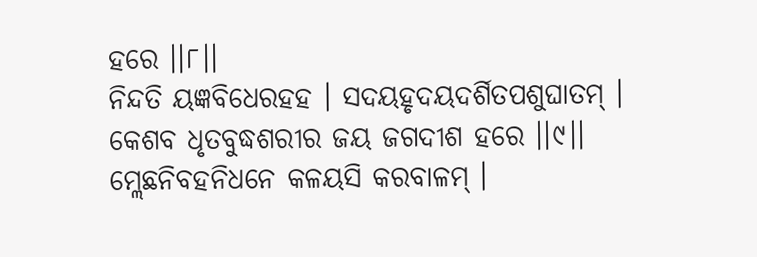ହରେ ।।୮।।
ନିନ୍ଦତି ୟଜ୍ଞବିଧେରହହ । ସଦୟହୃଦୟଦର୍ଶିତପଶୁଘାତମ୍ ।
କେଶବ ଧୃତବୁଦ୍ଧଶରୀର ଜୟ ଜଗଦୀଶ ହରେ ।।୯।।
ମ୍ଲେଛନିବହନିଧନେ କଳୟସି କରବାଳମ୍ ।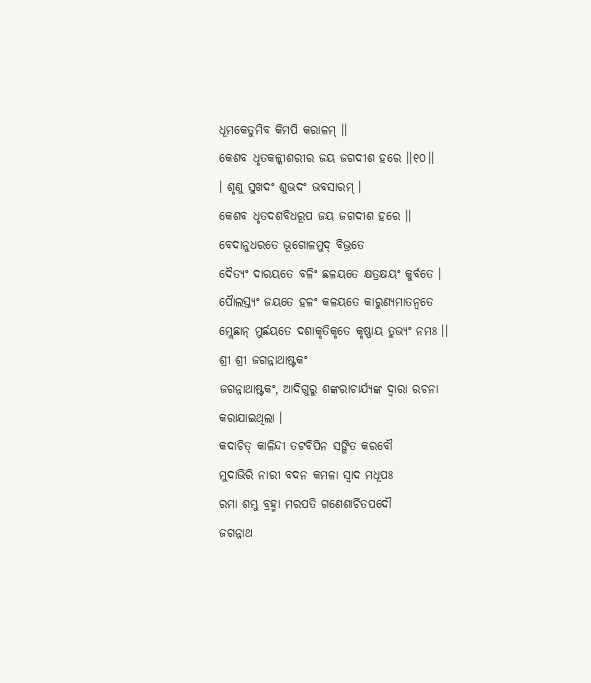ଧୂମକେତୁମିବ କିମପି କରାଳମ୍ ।।
କେଶବ ଧୃତକଳ୍କୀଶରୀର ଜୟ ଜଗଦୀଶ ହରେ ।।୧୦।।
। ଶୃଣୁ ସୁଖଦଂ ଶୁଭଦଂ ଭବସାରମ୍ ।
କେଶବ ଧୃତଦଶବିଧରୂପ ଜୟ ଜଗଦୀଶ ହରେ ।।
ବେଦାନୁଧରତେ ଭୂଗୋଳମୁଦ୍ ବିଭ୍ରତେ
ଦୈତ୍ୟଂ ଦାରୟତେ ବଳିଂ ଛଳୟତେ କ୍ଷତ୍ରକ୍ଷୟଂ କୁର୍ବତେ ।
ପୈାଲସ୍ତ୍ୟଂ ଜୟତେ ହଳଂ କଳୟତେ କାରୁଣ୍ୟମାତନ୍ୱତେ
ମ୍ଲେଛାନ୍ ମୁର୍ଛୟତେ ଦଶାକୃତିକୃତେ କୃଷ୍ଣାୟ ତୁଭ୍ୟଂ ନମଃ ।।
ଶ୍ରୀ ଶ୍ରୀ ଜଗନ୍ନାଥାଷ୍ଟକଂ
ଜଗନ୍ନାଥାଷ୍ଟକଂ, ଆଦିଗୁରୁ ଶଙ୍କରାଚାର୍ଯ୍ୟଙ୍କ ଦ୍ୱାରା ରଚନା କରାଯାଇଥିଲା ।
କଦାଚିତ୍ କାଳିନ୍ଦୀ ତଟବିପିନ ସଙ୍ଗିତ କରବୌ
ମୁଦାଭିରି ନାରୀ ବଦନ କମଳା ସ୍ୱାଦ ମଧୂପଃ
ରମା ଶମ୍ଭୁ ବ୍ରହ୍ମା ମରପତି ଗଣେଶାର୍ଚିତପଦୌ
ଜଗନ୍ନାଥ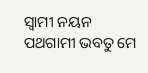ସ୍ୱାମୀ ନୟନ ପଥଗାମୀ ଭବତୁ ମେ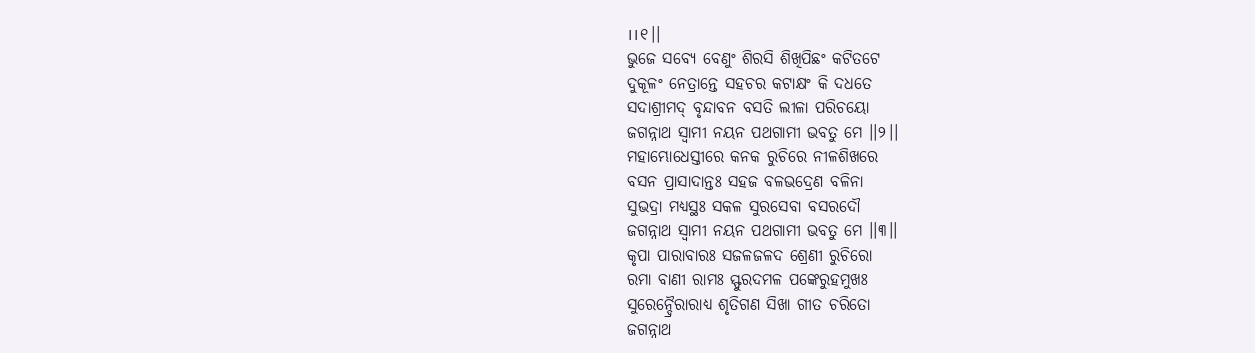।।୧।।
ଭୁଜେ ସବ୍ୟେ ବେଣୁଂ ଶିରସି ଶିଖିପିଛଂ କଟିତଟେ
ଦୁକୂଳଂ ନେତ୍ରାନ୍ତେ ସହଚର କଟାକ୍ଷଂ କି ଦଧତେ
ସଦାଶ୍ରୀମଦ୍ ବୃନ୍ଦାବନ ବସତି ଲୀଳା ପରିଚୟୋ
ଜଗନ୍ନାଥ ସ୍ୱାମୀ ନୟନ ପଥଗାମୀ ଭବତୁ ମେ ।।୨।।
ମହାମ୍ଭୋଧେସ୍ତୀରେ କନକ ରୁଚିରେ ନୀଳଶିଖରେ
ବସନ ପ୍ରାସାଦାନ୍ତଃ ସହଜ ବଳଭଦ୍ରେଣ ବଳିନା
ସୁଭଦ୍ରା ମଧ୍ୟସ୍ଥଃ ସକଳ ସୁରସେବା ବସରଦୌ
ଜଗନ୍ନାଥ ସ୍ୱାମୀ ନୟନ ପଥଗାମୀ ଭବତୁ ମେ ।।୩।।
କୃପା ପାରାବାରଃ ସଜଳଜଳଦ ଶ୍ରେଣୀ ରୁଚିରୋ
ରମା ବାଣୀ ରାମଃ ସ୍ଫୁରଦମଳ ପଙ୍କେରୁହମୁଖଃ
ସୁରେନ୍ଦ୍ରୈରାରାଧ୍ୟ ଶୃତିଗଣ ସିଖା ଗୀତ ଚରିତୋ
ଜଗନ୍ନାଥ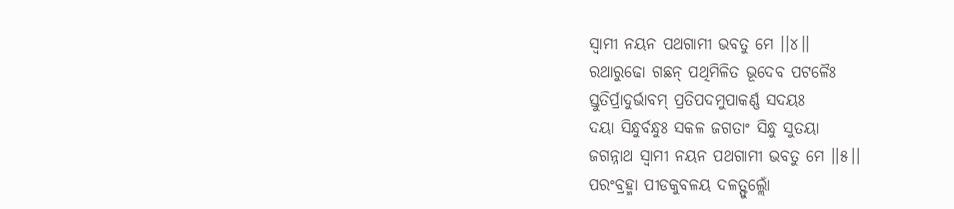ସ୍ୱାମୀ ନୟନ ପଥଗାମୀ ଭବତୁ ମେ ।।୪।।
ରଥାରୁଢୋ ଗଛନ୍ ପଥିମିଳିତ ଭୂଦେବ ପଟଳୈଃ
ସ୍ତୁତିର୍ପ୍ରାଦୁର୍ଭାବମ୍ ପ୍ରତିପଦମୁପାକର୍ଣ୍ଣ ସଦୟଃ
ଦୟା ସିନ୍ଧୁର୍ବନ୍ଧୁଃ ସକଳ ଜଗତାଂ ସିନ୍ଧୁ ସୁତୟା
ଜଗନ୍ନାଥ ସ୍ୱାମୀ ନୟନ ପଥଗାମୀ ଭବତୁ ମେ ।।୫।।
ପରଂବ୍ରହ୍ମା ପୀଡକୁବଳୟ ଦଳତ୍ଫୁଲ୍ଲୋଁ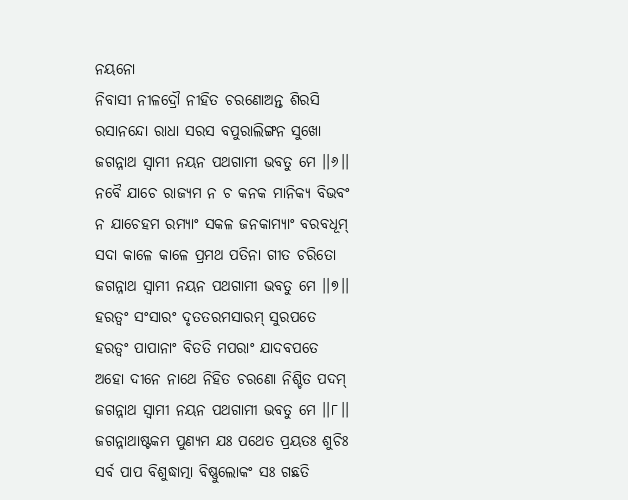ନୟନୋ
ନିବାସୀ ନୀଳଦ୍ରୌ ନୀହିତ ଚରଣୋଅନ୍ତ ଶିରସି
ରସାନନ୍ଦୋ ରାଧା ସରସ ବପୁରାଲିଙ୍ଗନ ସୁଖୋ
ଜଗନ୍ନାଥ ସ୍ୱାମୀ ନୟନ ପଥଗାମୀ ଭବତୁ ମେ ।।୬।।
ନବୈ ଯାଚେ ରାଜ୍ୟମ ନ ଚ କନକ ମାନିକ୍ୟ ବିଭବଂ
ନ ଯାଚେହମ ରମ୍ୟାଂ ସକଳ ଜନକାମ୍ୟାଂ ବରବଧୂମ୍
ସଦା କାଳେ କାଳେ ପ୍ରମଥ ପତିନା ଗୀତ ଚରିତୋ
ଜଗନ୍ନାଥ ସ୍ୱାମୀ ନୟନ ପଥଗାମୀ ଭବତୁ ମେ ।।୭।।
ହରତ୍ୱଂ ସଂସାରଂ ଦୃତତରମସାରମ୍ ସୁରପତେ
ହରତ୍ୱଂ ପାପାନାଂ ବିତତି ମପରାଂ ଯାଦବପତେ
ଅହୋ ଦୀନେ ନାଥେ ନିହିତ ଚରଣୋ ନିଶ୍ଚିତ ପଦମ୍
ଜଗନ୍ନାଥ ସ୍ୱାମୀ ନୟନ ପଥଗାମୀ ଭବତୁ ମେ ।।୮।।
ଜଗନ୍ନାଥାଷ୍ଟକମ ପୁଣ୍ୟମ ଯଃ ପଥେତ ପ୍ରୟତଃ ଶୁଚିଃ
ସର୍ବ ପାପ ବିଶୁଦ୍ଧାତ୍ମା ବିଷ୍ଣୁଲୋକଂ ସଃ ଗଛତି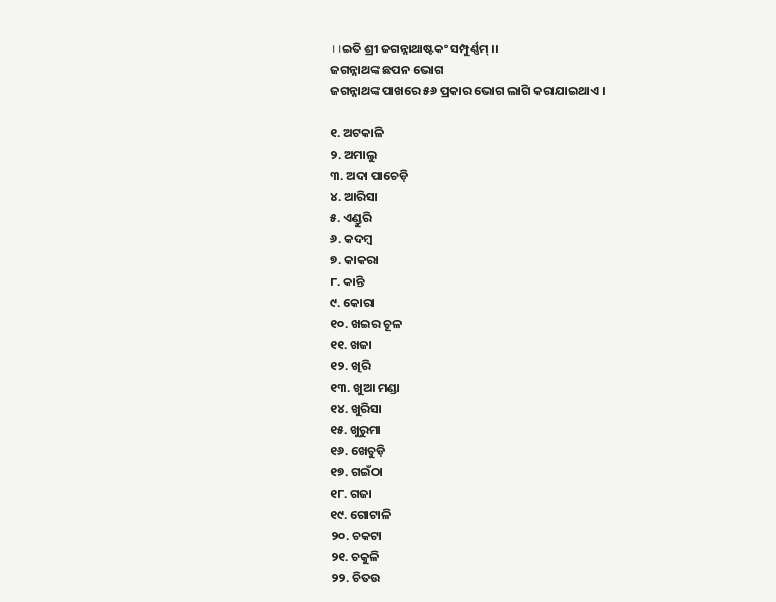।।ଇତି ଶ୍ରୀ ଜଗନ୍ନାଥାଷ୍ଟକଂ ସମ୍ପୁର୍ଣ୍ଣମ୍ ।।
ଜଗନ୍ନାଥଙ୍କ ଛପନ ଭୋଗ
ଜଗନ୍ନାଥଙ୍କ ପାଖରେ ୫୬ ପ୍ରକାର ଭୋଗ ଲାଗି କରାଯାଇଥାଏ ।

୧. ଅଟକାଳି
୨. ଅମାଲୁ
୩. ଅଦା ପାଚେଡ଼ି
୪. ଆରିସା
୫. ଏଣ୍ଡୁରି
୬. କଦମ୍ବ
୭. କାକରା
୮. କାନ୍ତି
୯. କୋରା
୧୦. ଖଇର ଚୂଳ
୧୧. ଖଜା
୧୨. ଖିରି
୧୩. ଖୁଆ ମଣ୍ଡା
୧୪. ଖୁରିସା
୧୫. ଖୁରୁମା
୧୬. ଖେଚୁଡ଼ି
୧୭. ଗଇଁଠା
୧୮. ଗଜା
୧୯. ଗୋଟାଳି
୨୦. ଚକଟା
୨୧. ଚକୁଳି
୨୨. ଚିତଉ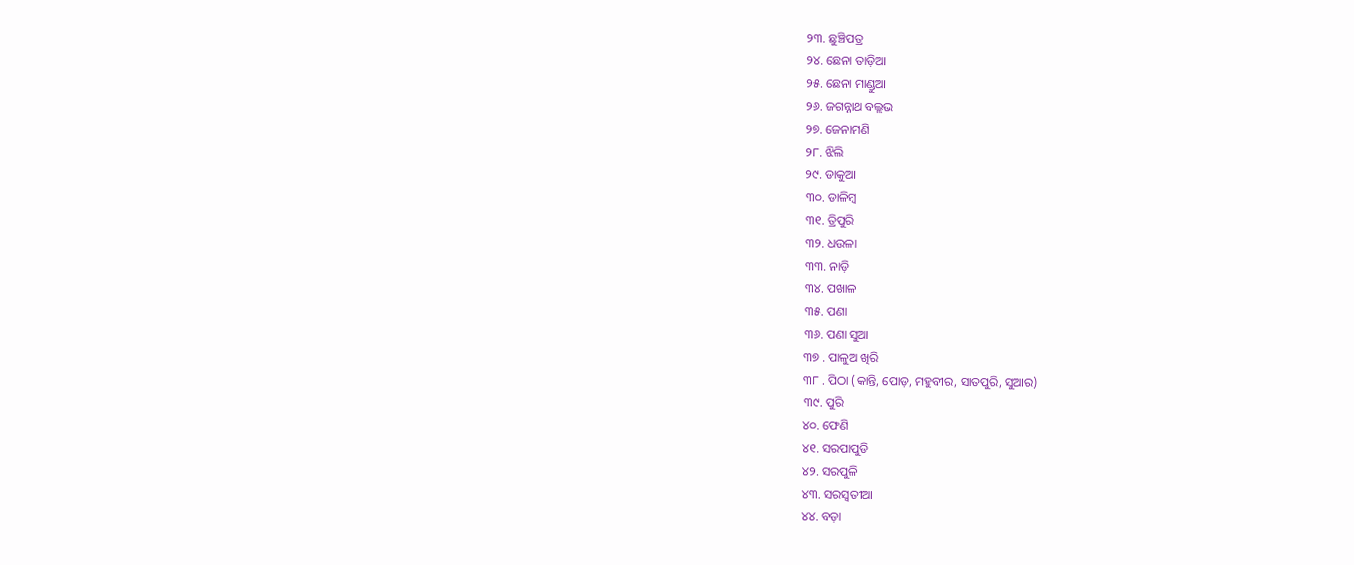୨୩. ଛୁଞ୍ଚିପତ୍ର
୨୪. ଛେନା ତାଡ଼ିଆ
୨୫. ଛେନା ମାଣ୍ଡୁଆ
୨୬. ଜଗନ୍ନାଥ ବଲ୍ଲଭ
୨୭. ଜେନାମଣି
୨୮. ଝିଲି
୨୯. ଡାକୁଆ
୩୦. ଡାଳିମ୍ବ
୩୧. ତ୍ରିପୁରି
୩୨. ଧଉଳା
୩୩. ନାଡ଼ି
୩୪. ପଖାଳ
୩୫. ପଣା
୩୬. ପଣା ସୁଆ
୩୭ . ପାଳୁଅ ଖିରି
୩୮ . ପିଠା (କାନ୍ତି, ପୋଡ଼, ମହୁବୀର, ସାତପୁରି, ସୁଆର)
୩୯. ପୁରି
୪୦. ଫେଣି
୪୧. ସରପାପୁଡି
୪୨. ସରପୁଳି
୪୩. ସରସ୍ଵତୀଆ
୪୪. ବଡ଼ା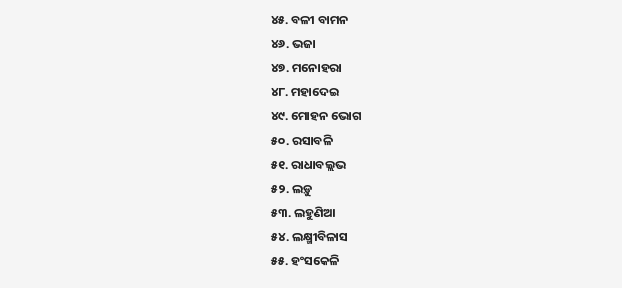୪୫. ବଳୀ ବାମନ
୪୬. ଭଜା
୪୭. ମନୋହରା
୪୮. ମହାଦେଇ
୪୯. ମୋହନ ଭୋଗ
୫୦. ରସାବଳି
୫୧. ରାଧାବଲ୍ଲଭ
୫୨. ଲଡ଼ୁ
୫୩. ଲହୁଣିଆ
୫୪. ଲକ୍ଷ୍ମୀବିଳାସ
୫୫. ହଂସକେଳି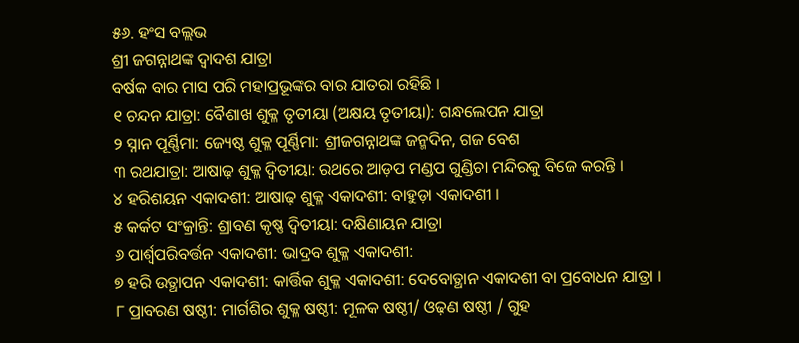୫୬. ହଂସ ବଲ୍ଲଭ
ଶ୍ରୀ ଜଗନ୍ନାଥଙ୍କ ଦ୍ଵାଦଶ ଯାତ୍ରା
ବର୍ଷକ ବାର ମାସ ପରି ମହାପ୍ରଭୂଙ୍କର ବାର ଯାତରା ରହିଛି ।
୧ ଚନ୍ଦନ ଯାତ୍ରା: ବୈଶାଖ ଶୁକ୍ଳ ତୃତୀୟା (ଅକ୍ଷୟ ତୃତୀୟା): ଗନ୍ଧଲେପନ ଯାତ୍ରା
୨ ସ୍ନାନ ପୂର୍ଣ୍ଣିମା: ଜ୍ୟେଷ୍ଠ ଶୁକ୍ଳ ପୂର୍ଣ୍ଣିମା: ଶ୍ରୀଜଗନ୍ନାଥଙ୍କ ଜନ୍ମଦିନ, ଗଜ ବେଶ
୩ ରଥଯାତ୍ରା: ଆଷାଢ଼ ଶୁକ୍ଳ ଦ୍ୱିତୀୟା: ରଥରେ ଆଡ଼ପ ମଣ୍ଡପ ଗୁଣ୍ଡିଚା ମନ୍ଦିରକୁ ବିଜେ କରନ୍ତି ।
୪ ହରିଶୟନ ଏକାଦଶୀ: ଆଷାଢ଼ ଶୁକ୍ଳ ଏକାଦଶୀ: ବାହୁଡ଼ା ଏକାଦଶୀ ।
୫ କର୍କଟ ସଂକ୍ରାନ୍ତି: ଶ୍ରାବଣ କୃଷ୍ଣ ଦ୍ୱିତୀୟା: ଦକ୍ଷିଣାୟନ ଯାତ୍ରା
୬ ପାର୍ଶ୍ୱପରିବର୍ତ୍ତନ ଏକାଦଶୀ: ଭାଦ୍ରବ ଶୁକ୍ଳ ଏକାଦଶୀ:
୭ ହରି ଉତ୍ଥାପନ ଏକାଦଶୀ: କାର୍ତ୍ତିକ ଶୁକ୍ଳ ଏକାଦଶୀ: ଦେବୋତ୍ଥାନ ଏକାଦଶୀ ବା ପ୍ରବୋଧନ ଯାତ୍ରା ।
୮ ପ୍ରାବରଣ ଷଷ୍ଠୀ: ମାର୍ଗଶିର ଶୁକ୍ଳ ଷଷ୍ଠୀ: ମୂଳକ ଷଷ୍ଠୀ/ ଓଢ଼ଣ ଷଷ୍ଠୀ / ଗୁହ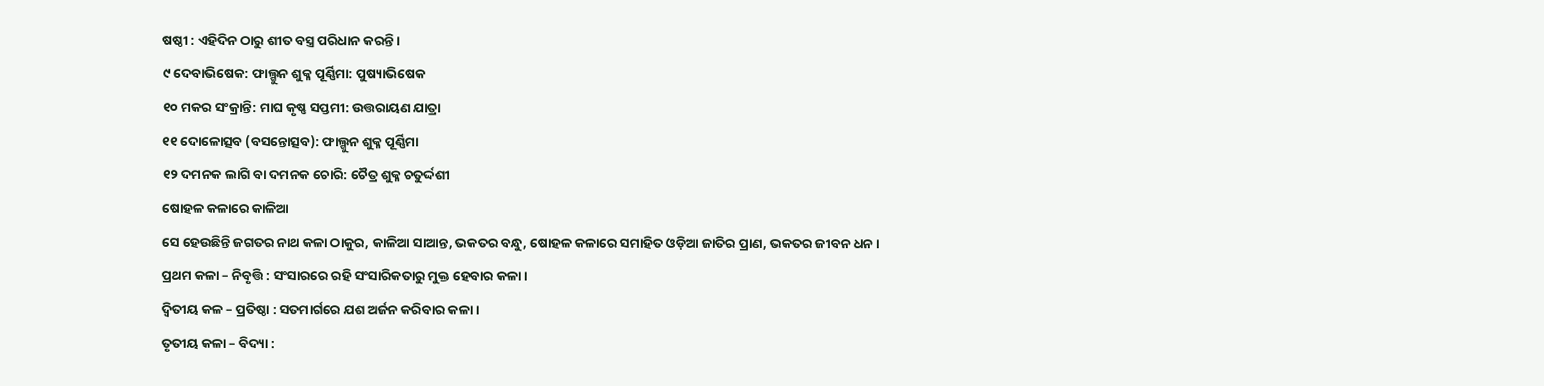ଷଷ୍ଠୀ : ଏହିଦିନ ଠାରୁ ଶୀତ ବସ୍ତ୍ର ପରିଧାନ କରନ୍ତି ।
୯ ଦେବାଭିଷେକ: ଫାଲ୍ଗୁନ ଶୁକ୍ଳ ପୂର୍ଣ୍ଣିମା: ପୁଷ୍ୟାଭିଷେକ
୧୦ ମକର ସଂକ୍ରାନ୍ତି: ମାଘ କୃଷ୍ଣ ସପ୍ତମୀ: ଉତ୍ତରାୟଣ ଯାତ୍ରା
୧୧ ଦୋଳୋତ୍ସବ (ବସନ୍ତୋତ୍ସବ): ଫାଲ୍ଗୁନ ଶୁକ୍ଳ ପୂର୍ଣ୍ଣିମା
୧୨ ଦମନକ ଲାଗି ବା ଦମନକ ଚୋରି: ଚୈତ୍ର ଶୁକ୍ଳ ଚତୁର୍ଦ୍ଦଶୀ
ଷୋହଳ କଳାରେ କାଳିଆ
ସେ ହେଉଛିନ୍ତି ଜଗତର ନାଥ କଳା ଠାକୁର, କାଳିଆ ସାଆନ୍ତ, ଭକତର ବନ୍ଧୁ, ଷୋହଳ କଳାରେ ସମାହିତ ଓଡ଼ିଆ ଜାତିର ପ୍ରାଣ, ଭକତର ଜୀବନ ଧନ ।
ପ୍ରଥମ କଳା – ନିବୃତ୍ତି : ସଂସାରରେ ରହି ସଂସାରିକତାରୁ ମୁକ୍ତ ହେବାର କଳା ।
ଦ୍ଵିତୀୟ କଳ – ପ୍ରତିଷ୍ଠା : ସତମାର୍ଗରେ ଯଶ ଅର୍ଜନ କରିବାର କଳା ।
ତୃତୀୟ କଳା – ବିଦ୍ୟା :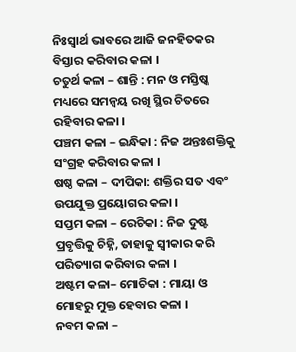ନିଃସ୍ଵାର୍ଥ ଭାବରେ ଆଜି ଜନହିତକର ବିସ୍ତାର କରିବାର କଳା ।
ଚତୁର୍ଥ କଳା – ଶାନ୍ତି : ମନ ଓ ମସ୍ତିଷ୍କ ମଧ୍ୟରେ ସମନ୍ଵୟ ରଖି ସ୍ଥିର ଚିତରେ ରହିବାର କଳା ।
ପଞ୍ଚମ କଳା – ଇନ୍ଧିକା : ନିଜ ଅନ୍ତଃଶକ୍ତିକୁ ସଂଗ୍ରହ କରିବାର କଳା ।
ଷଷ୍ଠ କଳା – ଦୀପିକା: ଶକ୍ତିର ସତ ଏବଂ ଉପଯୁକ୍ତ ପ୍ରୟୋଗର କଳା ।
ସପ୍ତମ କଳା – ରେଚିକା : ନିଜ ଦୁଷ୍ଟ ପ୍ରବୃତ୍ତିକୁ ଚିହ୍ନି, ତାହାକୁ ସ୍ଵୀକାର କରି ପରିତ୍ୟାଗ କରିବାର କଳା ।
ଅଷ୍ଟମ କଳା– ମୋଚିକା : ମାୟା ଓ ମୋହରୁ ମୁକ୍ତ ହେବାର କଳା ।
ନବମ କଳା –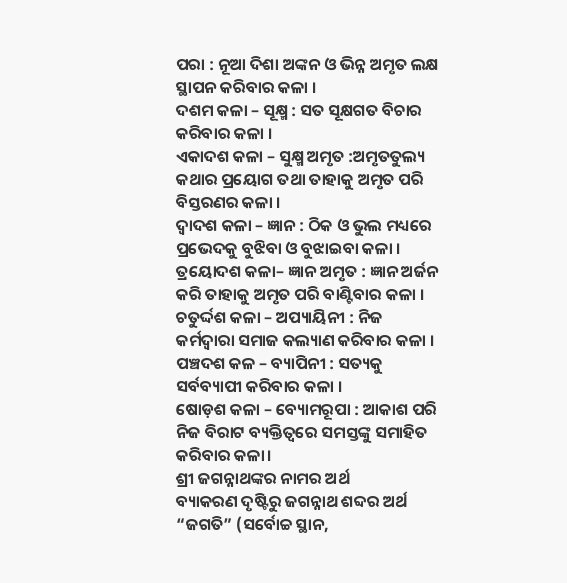ପରା : ନୂଆ ଦିଶା ଅଙ୍କନ ଓ ଭିନ୍ନ ଅମୃତ ଲକ୍ଷ ସ୍ଥାପନ କରିବାର କଳା ।
ଦଶମ କଳା – ସୂକ୍ଷ୍ମ : ସତ ସୂକ୍ଷଗତ ବିଚାର କରିବାର କଳା ।
ଏକାଦଶ କଳା – ସୁକ୍ଷ୍ମ ଅମୃତ :ଅମୃତତୁଲ୍ୟ କଥାର ପ୍ରୟୋଗ ତଥା ତାହାକୁ ଅମୃତ ପରି ବିସ୍ତରଣର କଳା ।
ଦ୍ଵାଦଶ କଳା – ଜ୍ଞାନ : ଠିକ ଓ ଭୁଲ ମଧ୍ୟରେ ପ୍ରଭେଦକୁ ବୁଝିବା ଓ ବୁଝାଇବା କଳା ।
ତ୍ରୟୋଦଶ କଳା– ଜ୍ଞାନ ଅମୃତ : ଜ୍ଞାନ ଅର୍ଜନ କରି ତାହାକୁ ଅମୃତ ପରି ବାଣ୍ଟିବାର କଳା ।
ଚତୁର୍ଦ୍ଦଶ କଳା – ଅପ୍ୟାୟିନୀ : ନିଜ କର୍ମଦ୍ଵାରା ସମାଜ କଲ୍ୟାଣ କରିବାର କଳା ।
ପଞ୍ଚଦଶ କଳ – ବ୍ୟାପିନୀ : ସତ୍ୟକୁ ସର୍ବବ୍ୟାପୀ କରିବାର କଳା ।
ଷୋଡ଼ଶ କଳା – ବ୍ୟୋମରୂପା : ଆକାଶ ପରି ନିଜ ବିରାଟ ବ୍ୟକ୍ତିତ୍ଵରେ ସମସ୍ତଙ୍କୁ ସମାହିତ କରିବାର କଳା।
ଶ୍ରୀ ଜଗନ୍ନାଥଙ୍କର ନାମର ଅର୍ଥ
ବ୍ୟାକରଣ ଦୃଷ୍ଟିରୁ ଜଗନ୍ନାଥ ଶବ୍ଦର ଅର୍ଥ “ଜଗତି” (ସର୍ବୋଚ୍ଚ ସ୍ଥାନ,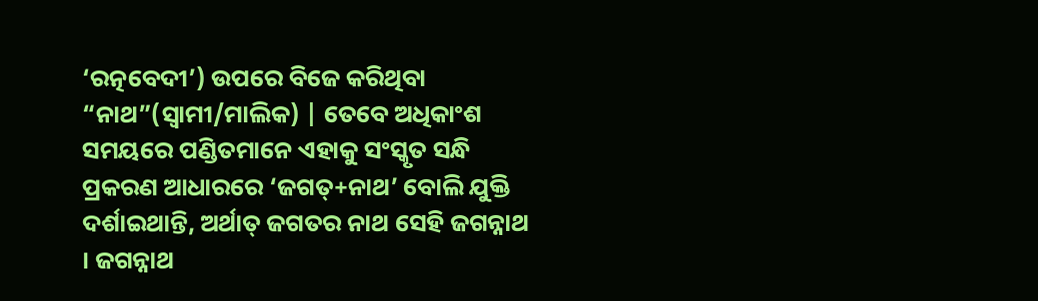‘ରତ୍ନବେଦୀ’) ଉପରେ ବିଜେ କରିଥିବା “ନାଥ”(ସ୍ଵାମୀ/ମାଲିକ) | ତେବେ ଅଧିକାଂଶ ସମୟରେ ପଣ୍ଡିତମାନେ ଏହାକୁ ସଂସ୍କୃତ ସନ୍ଧି ପ୍ରକରଣ ଆଧାରରେ ‘ଜଗତ୍+ନାଥ’ ବୋଲି ଯୁକ୍ତି ଦର୍ଶାଇଥାନ୍ତି, ଅର୍ଥାତ୍ ଜଗତର ନାଥ ସେହି ଜଗନ୍ନାଥ । ଜଗନ୍ନାଥ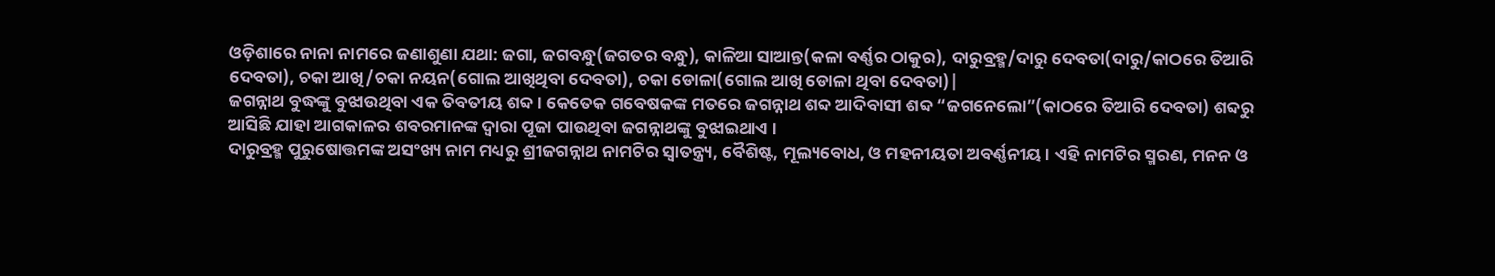ଓଡ଼ିଶାରେ ନାନା ନାମରେ ଜଣାଶୁଣା ଯଥା: ଜଗା, ଜଗବନ୍ଧୁ(ଜଗତର ବନ୍ଧୁ), କାଳିଆ ସାଆନ୍ତ(କଳା ବର୍ଣ୍ଣର ଠାକୁର), ଦାରୁବ୍ରହ୍ମ/ଦାରୁ ଦେବତା(ଦାରୁ/କାଠରେ ତିଆରି ଦେବତା), ଚକା ଆଖି/ଚକା ନୟନ(ଗୋଲ ଆଖିଥିବା ଦେବତା), ଚକା ଡୋଳା(ଗୋଲ ଆଖି ଡୋଳା ଥିବା ଦେବତା)|
ଜଗନ୍ନାଥ ବୁଦ୍ଧଙ୍କୁ ବୁଝାଉଥିବା ଏକ ତିବତୀୟ ଶବ୍ଦ । କେତେକ ଗବେଷକଙ୍କ ମତରେ ଜଗନ୍ନାଥ ଶବ୍ଦ ଆଦିବାସୀ ଶବ୍ଦ “ଜଗନେଲୋ”(କାଠରେ ତିଆରି ଦେବତା) ଶବ୍ଦରୁ ଆସିଛି ଯାହା ଆଗକାଳର ଶବରମାନଙ୍କ ଦ୍ଵାରା ପୂଜା ପାଉଥିବା ଜଗନ୍ନାଥଙ୍କୁ ବୁଝାଇଥାଏ ।
ଦାରୁବ୍ରହ୍ମ ପୁରୁଷୋତ୍ତମଙ୍କ ଅସଂଖ୍ୟ ନାମ ମଧ୍ୟରୁ ଶ୍ରୀଜଗନ୍ନାଥ ନାମଟିର ସ୍ୱାତନ୍ତ୍ର୍ୟ, ବୈଶିଷ୍ଟ, ମୂଲ୍ୟବୋଧ, ଓ ମହନୀୟତା ଅବର୍ଣ୍ଣନୀୟ । ଏହି ନାମଟିର ସ୍ମରଣ, ମନନ ଓ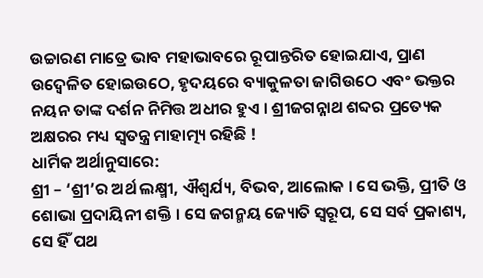ଉଚ୍ଚାରଣ ମାତ୍ରେ ଭାବ ମହାଭାବରେ ରୂପାନ୍ତରିତ ହୋଇଯାଏ, ପ୍ରାଣ ଉଦ୍ବେଳିତ ହୋଇଉଠେ, ହୃଦୟରେ ବ୍ୟାକୁଳତା ଜାଗିଉଠେ ଏବଂ ଭକ୍ତର ନୟନ ତାଙ୍କ ଦର୍ଶନ ନିମିତ୍ତ ଅଧୀର ହୁଏ । ଶ୍ରୀଜଗନ୍ନାଥ ଶବ୍ଦର ପ୍ରତ୍ୟେକ ଅକ୍ଷରର ମଧ୍ୟ ସ୍ୱତନ୍ତ୍ର ମାହାତ୍ମ୍ୟ ରହିଛି !
ଧାର୍ମିକ ଅର୍ଥାନୁସାରେ:
ଶ୍ରୀ – ‘ଶ୍ରୀ’ର ଅର୍ଥ ଲକ୍ଷ୍ମୀ, ଐଶ୍ୱର୍ଯ୍ୟ, ବିଭବ, ଆଲୋକ । ସେ ଭକ୍ତି, ପ୍ରୀତି ଓ ଶୋଭା ପ୍ରଦାୟିନୀ ଶକ୍ତି । ସେ ଜଗନ୍ମୟ ଜ୍ୟୋତି ସ୍ୱରୂପ, ସେ ସର୍ବ ପ୍ରକାଶ୍ୟ, ସେ ହିଁ ପଥ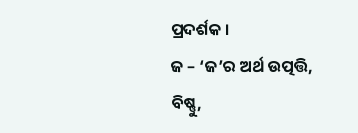ପ୍ରଦର୍ଶକ ।
ଜ – ‘ଜ’ର ଅର୍ଥ ଉତ୍ପତ୍ତି, ବିଷ୍ଣୁ,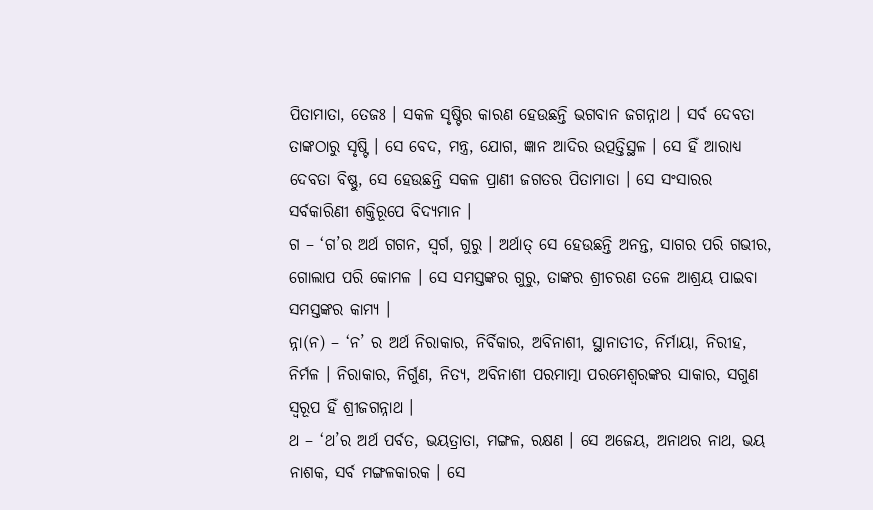ପିତାମାତା, ତେଜଃ । ସକଳ ସୃଷ୍ଟିର କାରଣ ହେଉଛନ୍ତି ଭଗବାନ ଜଗନ୍ନାଥ । ସର୍ବ ଦେବତା ତାଙ୍କଠାରୁ ସୃଷ୍ଟି । ସେ ବେଦ, ମନ୍ତ୍ର, ଯୋଗ, ଜ୍ଞାନ ଆଦିର ଉତ୍ପତ୍ତିସ୍ଥଳ । ସେ ହିଁ ଆରାଧ୍ୟ ଦେବତା ବିଷ୍ଣୁ, ସେ ହେଉଛନ୍ତି ସକଳ ପ୍ରାଣୀ ଜଗତର ପିତାମାତା । ସେ ସଂସାରର ସର୍ବକାରିଣୀ ଶକ୍ତିରୂପେ ବିଦ୍ୟମାନ ।
ଗ – ‘ଗ’ର ଅର୍ଥ ଗଗନ, ସ୍ୱର୍ଗ, ଗୁରୁ । ଅର୍ଥାତ୍ ସେ ହେଉଛନ୍ତି ଅନନ୍ତ, ସାଗର ପରି ଗଭୀର, ଗୋଲାପ ପରି କୋମଳ । ସେ ସମସ୍ତଙ୍କର ଗୁରୁ, ତାଙ୍କର ଶ୍ରୀଚରଣ ତଳେ ଆଶ୍ରୟ ପାଇବା ସମସ୍ତଙ୍କର କାମ୍ୟ ।
ନ୍ନା(ନ) – ‘ନ’ ର ଅର୍ଥ ନିରାକାର, ନିର୍ବିକାର, ଅବିନାଶୀ, ସ୍ଥାନାତୀତ, ନିର୍ମାୟା, ନିରୀହ, ନିର୍ମଳ । ନିରାକାର, ନିର୍ଗୁଣ, ନିତ୍ୟ, ଅବିନାଶୀ ପରମାତ୍ମା ପରମେଶ୍ୱରଙ୍କର ସାକାର, ସଗୁଣ ସ୍ୱରୂପ ହିଁ ଶ୍ରୀଜଗନ୍ନାଥ ।
ଥ – ‘ଥ’ର ଅର୍ଥ ପର୍ବତ, ଭୟତ୍ରାତା, ମଙ୍ଗଳ, ରକ୍ଷଣ । ସେ ଅଜେୟ, ଅନାଥର ନାଥ, ଭୟ ନାଶକ, ସର୍ବ ମଙ୍ଗଳକାରକ । ସେ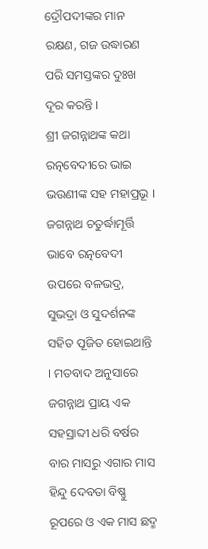ଦ୍ରୌପଦୀଙ୍କର ମାନ ରକ୍ଷଣ, ଗଜ ଉଦ୍ଧାରଣ ପରି ସମସ୍ତଙ୍କର ଦୁଃଖ ଦୂର କରନ୍ତି ।
ଶ୍ରୀ ଜଗନ୍ନାଥଙ୍କ କଥା
ରତ୍ନବେଦୀରେ ଭାଇ ଭଉଣୀଙ୍କ ସହ ମହାପ୍ରଭୂ ।
ଜଗନ୍ନାଥ ଚତୁର୍ଦ୍ଧାମୂର୍ତ୍ତି ଭାବେ ରତ୍ନବେଦୀ ଉପରେ ବଳଭଦ୍ର, ସୁଭଦ୍ରା ଓ ସୁଦର୍ଶନଙ୍କ ସହିତ ପୂଜିତ ହୋଇଥାନ୍ତି । ମତବାଦ ଅନୁସାରେ ଜଗନ୍ନାଥ ପ୍ରାୟ ଏକ ସହସ୍ରାବ୍ଦୀ ଧରି ବର୍ଷର ବାର ମାସରୁ ଏଗାର ମାସ ହିନ୍ଦୁ ଦେବତା ବିଷ୍ଣୁ ରୂପରେ ଓ ଏକ ମାସ ଛଦ୍ମ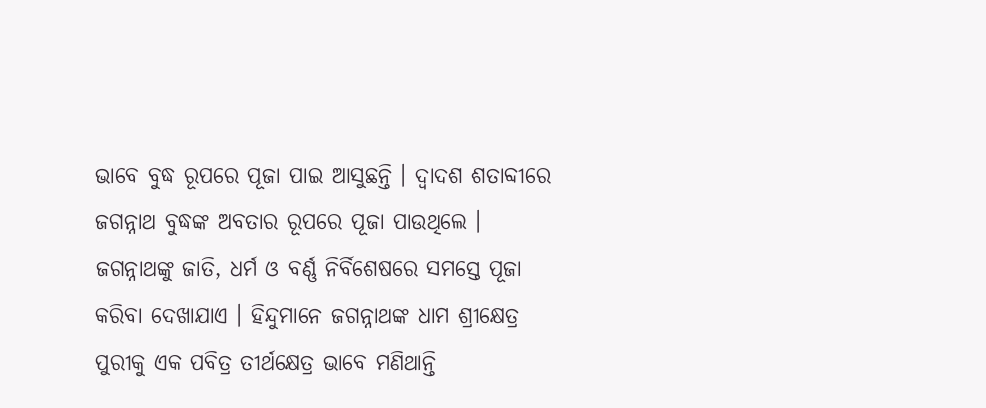ଭାବେ ବୁଦ୍ଧ ରୂପରେ ପୂଜା ପାଇ ଆସୁଛନ୍ତି । ଦ୍ଵାଦଶ ଶତାବ୍ଦୀରେ ଜଗନ୍ନାଥ ବୁଦ୍ଧଙ୍କ ଅବତାର ରୂପରେ ପୂଜା ପାଉଥିଲେ । ଜଗନ୍ନାଥଙ୍କୁ ଜାତି, ଧର୍ମ ଓ ବର୍ଣ୍ଣ ନିର୍ବିଶେଷରେ ସମସ୍ତେ ପୂଜା କରିବା ଦେଖାଯାଏ । ହିନ୍ଦୁମାନେ ଜଗନ୍ନାଥଙ୍କ ଧାମ ଶ୍ରୀକ୍ଷେତ୍ର ପୁରୀକୁ ଏକ ପବିତ୍ର ତୀର୍ଥକ୍ଷେତ୍ର ଭାବେ ମଣିଥାନ୍ତି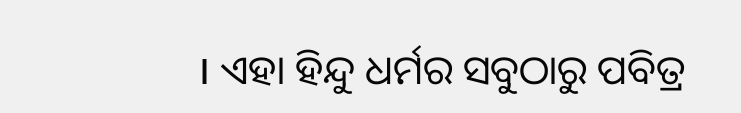। ଏହା ହିନ୍ଦୁ ଧର୍ମର ସବୁଠାରୁ ପବିତ୍ର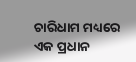ଚାରିଧାମ ମଧ୍ୟରେ ଏକ ପ୍ରଧାନ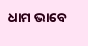ଧାମ ଭାବେ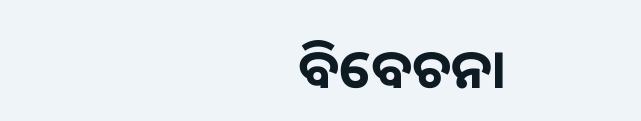ବିବେଚନା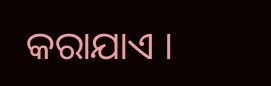କରାଯାଏ ।